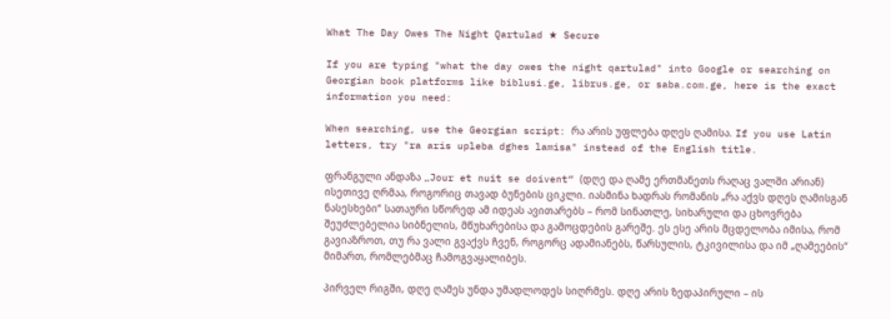What The Day Owes The Night Qartulad ★ Secure

If you are typing "what the day owes the night qartulad" into Google or searching on Georgian book platforms like biblusi.ge, librus.ge, or saba.com.ge, here is the exact information you need:

When searching, use the Georgian script: რა არის უფლება დღეს ღამისა. If you use Latin letters, try "ra aris upleba dghes lamisa" instead of the English title.

ფრანგული ანდაზა „Jour et nuit se doivent“ (დღე და ღამე ერთმანეთს რაღაც ვალში არიან) ისეთივე ღრმაა, როგორიც თავად ბუნების ციკლი. იასმინა ხადრას რომანის „რა აქვს დღეს ღამისგან ნასესხები“ სათაური სწორედ ამ იდეას ავითარებს – რომ სინათლე, სიხარული და ცხოვრება შეუძლებელია სიბნელის, მწუხარებისა და გამოცდების გარეშე. ეს ესე არის მცდელობა იმისა, რომ გავიაზროთ, თუ რა ვალი გვაქვს ჩვენ, როგორც ადამიანებს, წარსულის, ტკივილისა და იმ „ღამეების“ მიმართ, რომლებმაც ჩამოგვაყალიბეს.

პირველ რიგში, დღე ღამეს უნდა უმადლოდეს სიღრმეს. დღე არის ზედაპირული – ის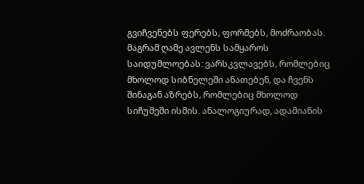გვიჩვენებს ფერებს, ფორმებს, მოძრაობას. მაგრამ ღამე ავლენს სამყაროს საიდუმლოებას: ვარსკვლავებს, რომლებიც მხოლოდ სიბნელეში ანათებენ, და ჩვენს შინაგან აზრებს, რომლებიც მხოლოდ სიჩუმეში ისმის. ანალოგიურად, ადამიანის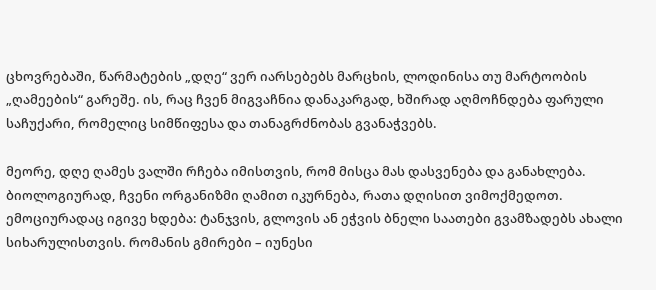ცხოვრებაში, წარმატების „დღე“ ვერ იარსებებს მარცხის, ლოდინისა თუ მარტოობის „ღამეების“ გარეშე. ის, რაც ჩვენ მიგვაჩნია დანაკარგად, ხშირად აღმოჩნდება ფარული საჩუქარი, რომელიც სიმწიფესა და თანაგრძნობას გვანაჭვებს.

მეორე, დღე ღამეს ვალში რჩება იმისთვის, რომ მისცა მას დასვენება და განახლება. ბიოლოგიურად, ჩვენი ორგანიზმი ღამით იკურნება, რათა დღისით ვიმოქმედოთ. ემოციურადაც იგივე ხდება: ტანჯვის, გლოვის ან ეჭვის ბნელი საათები გვამზადებს ახალი სიხარულისთვის. რომანის გმირები – იუნესი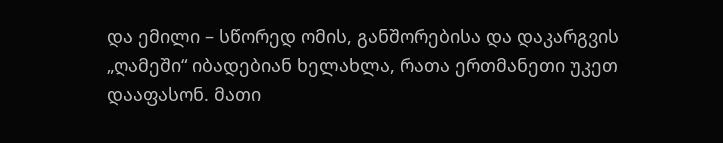და ემილი – სწორედ ომის, განშორებისა და დაკარგვის „ღამეში“ იბადებიან ხელახლა, რათა ერთმანეთი უკეთ დააფასონ. მათი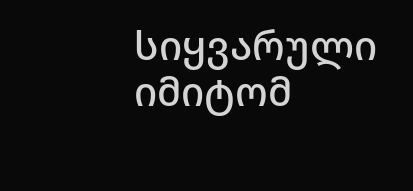სიყვარული იმიტომ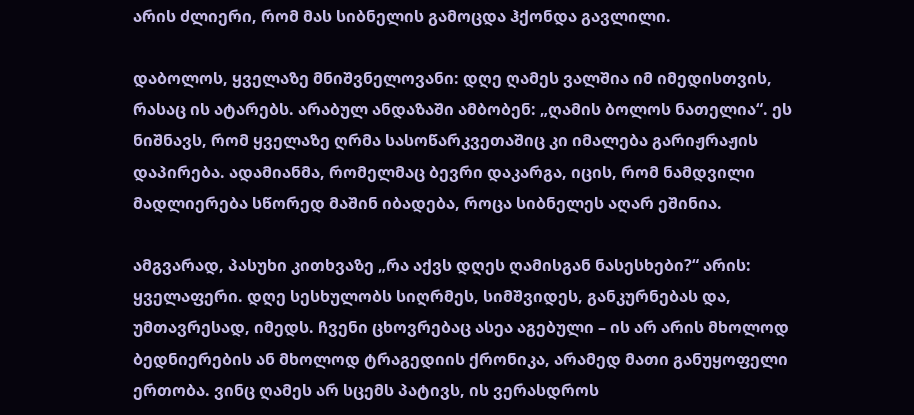არის ძლიერი, რომ მას სიბნელის გამოცდა ჰქონდა გავლილი.

დაბოლოს, ყველაზე მნიშვნელოვანი: დღე ღამეს ვალშია იმ იმედისთვის, რასაც ის ატარებს. არაბულ ანდაზაში ამბობენ: „ღამის ბოლოს ნათელია“. ეს ნიშნავს, რომ ყველაზე ღრმა სასოწარკვეთაშიც კი იმალება გარიჟრაჟის დაპირება. ადამიანმა, რომელმაც ბევრი დაკარგა, იცის, რომ ნამდვილი მადლიერება სწორედ მაშინ იბადება, როცა სიბნელეს აღარ ეშინია.

ამგვარად, პასუხი კითხვაზე „რა აქვს დღეს ღამისგან ნასესხები?“ არის: ყველაფერი. დღე სესხულობს სიღრმეს, სიმშვიდეს, განკურნებას და, უმთავრესად, იმედს. ჩვენი ცხოვრებაც ასეა აგებული – ის არ არის მხოლოდ ბედნიერების ან მხოლოდ ტრაგედიის ქრონიკა, არამედ მათი განუყოფელი ერთობა. ვინც ღამეს არ სცემს პატივს, ის ვერასდროს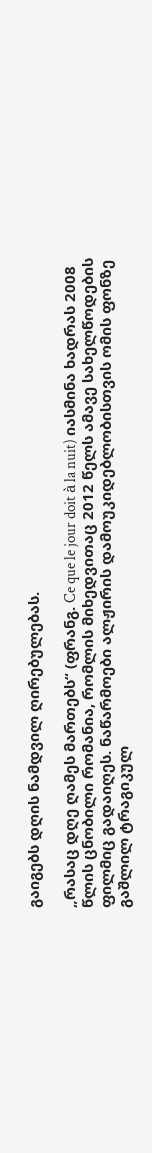გაიგებს დღის ნამდვილ ღირებულებას.

„რასაც დღე ღამეს მართებს“ (ფრანგ. Ce que le jour doit à la nuit) იასმინა ხადრას 2008 წლის ცნობილი რომანია, რომლის მიხედვითაც 2012 წელს ამავე სახელწოდების ფილმიც გადაიღეს. ნაწარმოები ალჟირის დამოუკიდებლობისთვის ომის ფონზე გაშლილ ტრაგიკულ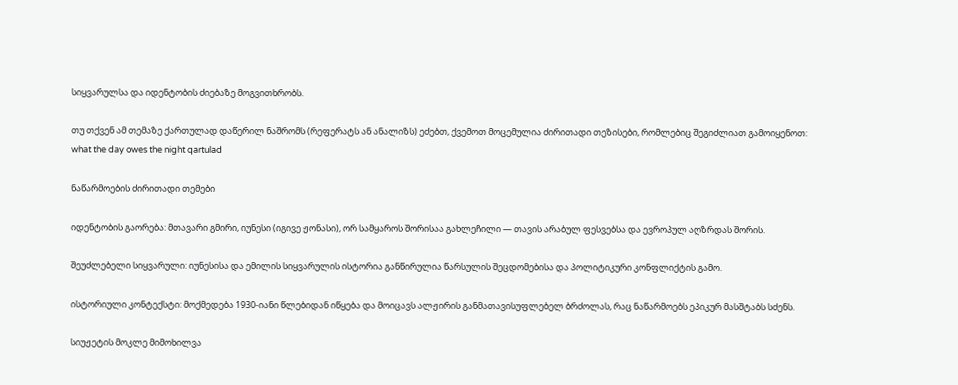სიყვარულსა და იდენტობის ძიებაზე მოგვითხრობს.

თუ თქვენ ამ თემაზე ქართულად დაწერილ ნაშრომს (რეფერატს ან ანალიზს) ეძებთ, ქვემოთ მოცემულია ძირითადი თეზისები, რომლებიც შეგიძლიათ გამოიყენოთ: what the day owes the night qartulad

ნაწარმოების ძირითადი თემები

იდენტობის გაორება: მთავარი გმირი, იუნესი (იგივე ჟონასი), ორ სამყაროს შორისაა გახლეჩილი — თავის არაბულ ფესვებსა და ევროპულ აღზრდას შორის.

შეუძლებელი სიყვარული: იუნესისა და ემილის სიყვარულის ისტორია განწირულია წარსულის შეცდომებისა და პოლიტიკური კონფლიქტის გამო.

ისტორიული კონტექსტი: მოქმედება 1930-იანი წლებიდან იწყება და მოიცავს ალჟირის განმათავისუფლებელ ბრძოლას, რაც ნაწარმოებს ეპიკურ მასშტაბს სძენს.

სიუჟეტის მოკლე მიმოხილვა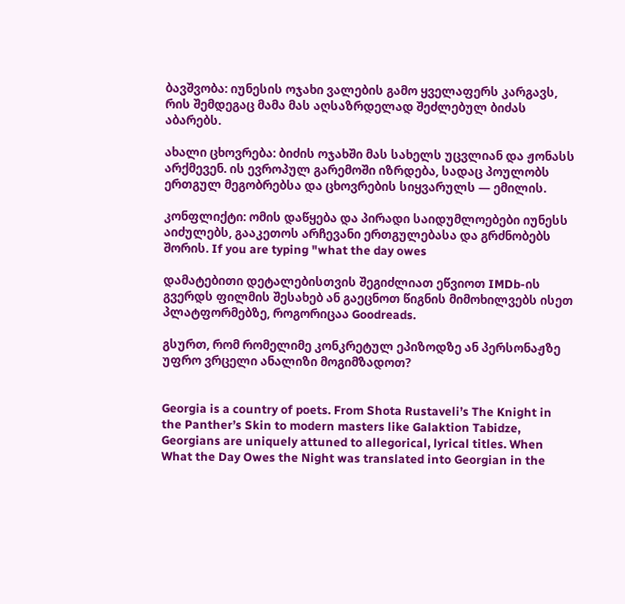ბავშვობა: იუნესის ოჯახი ვალების გამო ყველაფერს კარგავს, რის შემდეგაც მამა მას აღსაზრდელად შეძლებულ ბიძას აბარებს.

ახალი ცხოვრება: ბიძის ოჯახში მას სახელს უცვლიან და ჟონასს არქმევენ. ის ევროპულ გარემოში იზრდება, სადაც პოულობს ერთგულ მეგობრებსა და ცხოვრების სიყვარულს — ემილის.

კონფლიქტი: ომის დაწყება და პირადი საიდუმლოებები იუნესს აიძულებს, გააკეთოს არჩევანი ერთგულებასა და გრძნობებს შორის. If you are typing "what the day owes

დამატებითი დეტალებისთვის შეგიძლიათ ეწვიოთ IMDb-ის გვერდს ფილმის შესახებ ან გაეცნოთ წიგნის მიმოხილვებს ისეთ პლატფორმებზე, როგორიცაა Goodreads.

გსურთ, რომ რომელიმე კონკრეტულ ეპიზოდზე ან პერსონაჟზე უფრო ვრცელი ანალიზი მოგიმზადოთ?


Georgia is a country of poets. From Shota Rustaveli’s The Knight in the Panther’s Skin to modern masters like Galaktion Tabidze, Georgians are uniquely attuned to allegorical, lyrical titles. When What the Day Owes the Night was translated into Georgian in the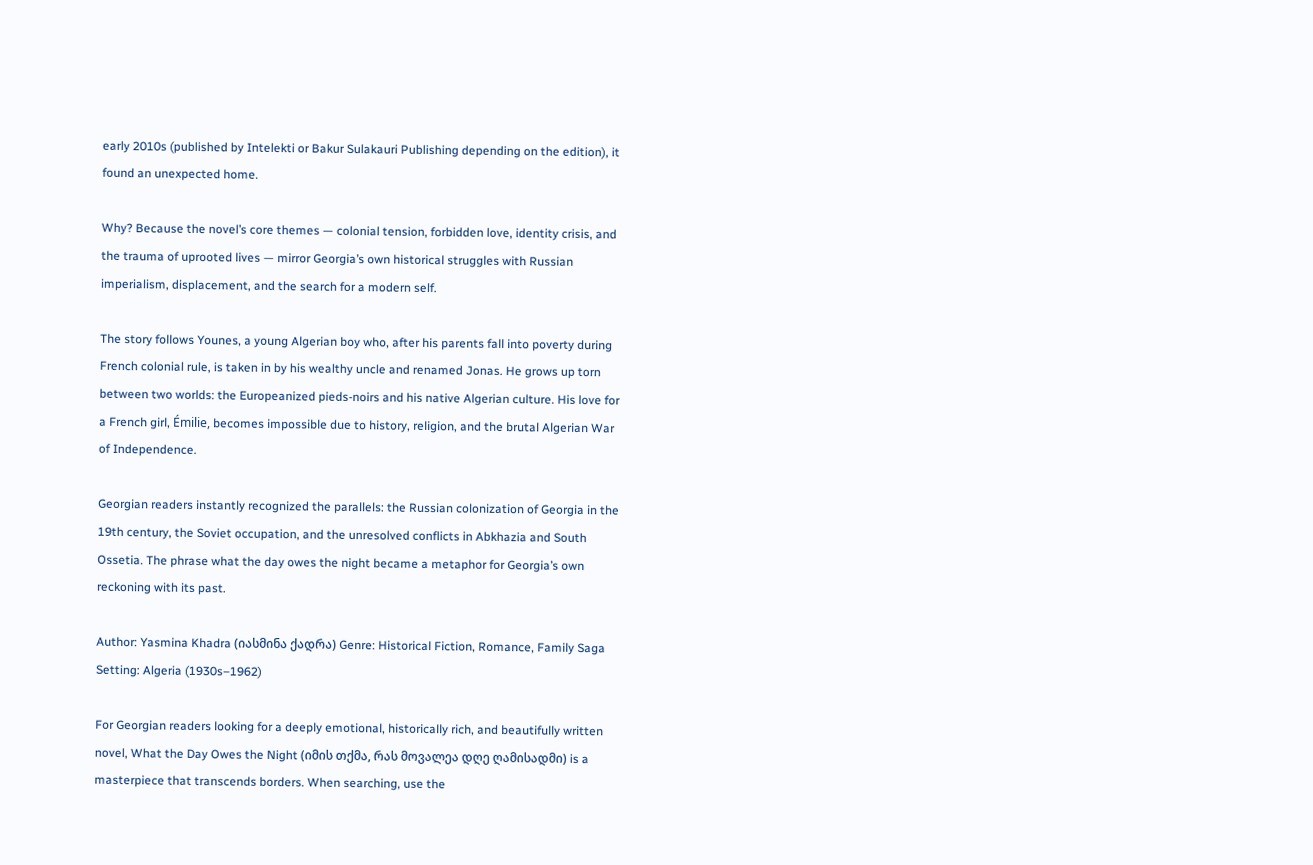early 2010s (published by Intelekti or Bakur Sulakauri Publishing depending on the edition), it found an unexpected home.

Why? Because the novel’s core themes — colonial tension, forbidden love, identity crisis, and the trauma of uprooted lives — mirror Georgia’s own historical struggles with Russian imperialism, displacement, and the search for a modern self.

The story follows Younes, a young Algerian boy who, after his parents fall into poverty during French colonial rule, is taken in by his wealthy uncle and renamed Jonas. He grows up torn between two worlds: the Europeanized pieds-noirs and his native Algerian culture. His love for a French girl, Émilie, becomes impossible due to history, religion, and the brutal Algerian War of Independence.

Georgian readers instantly recognized the parallels: the Russian colonization of Georgia in the 19th century, the Soviet occupation, and the unresolved conflicts in Abkhazia and South Ossetia. The phrase what the day owes the night became a metaphor for Georgia’s own reckoning with its past.

Author: Yasmina Khadra (იასმინა ქადრა) Genre: Historical Fiction, Romance, Family Saga Setting: Algeria (1930s–1962)

For Georgian readers looking for a deeply emotional, historically rich, and beautifully written novel, What the Day Owes the Night (იმის თქმა, რას მოვალეა დღე ღამისადმი) is a masterpiece that transcends borders. When searching, use the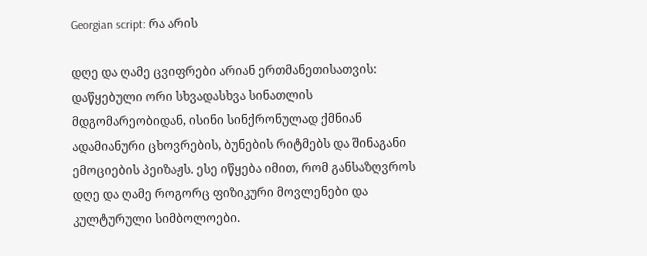Georgian script: რა არის

დღე და ღამე ცვიფრები არიან ერთმანეთისათვის: დაწყებული ორი სხვადასხვა სინათლის მდგომარეობიდან, ისინი სინქრონულად ქმნიან ადამიანური ცხოვრების, ბუნების რიტმებს და შინაგანი ემოციების პეიზაჟს. ესე იწყება იმით, რომ განსაზღვროს დღე და ღამე როგორც ფიზიკური მოვლენები და კულტურული სიმბოლოები.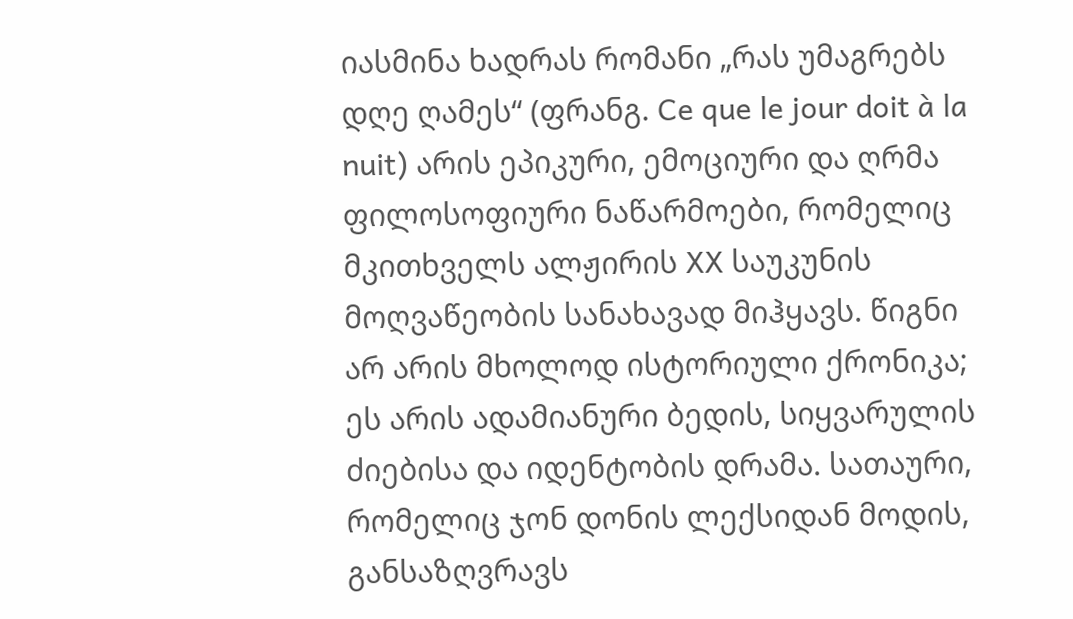იასმინა ხადრას რომანი „რას უმაგრებს დღე ღამეს“ (ფრანგ. Ce que le jour doit à la nuit) არის ეპიკური, ემოციური და ღრმა ფილოსოფიური ნაწარმოები, რომელიც მკითხველს ალჟირის XX საუკუნის მოღვაწეობის სანახავად მიჰყავს. წიგნი არ არის მხოლოდ ისტორიული ქრონიკა; ეს არის ადამიანური ბედის, სიყვარულის ძიებისა და იდენტობის დრამა. სათაური, რომელიც ჯონ დონის ლექსიდან მოდის, განსაზღვრავს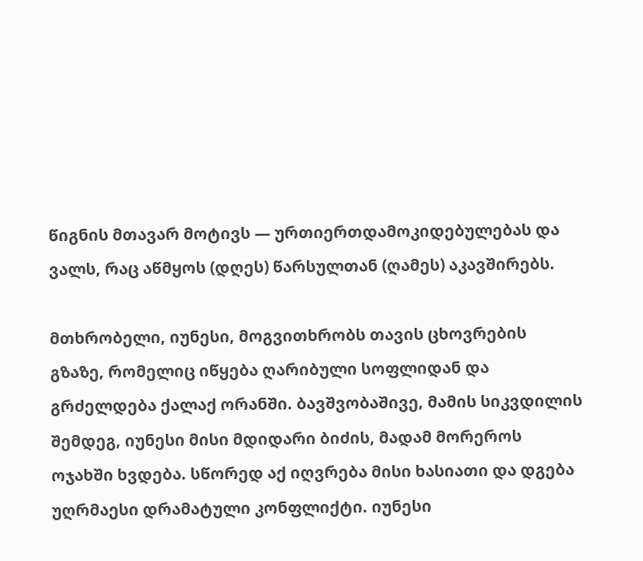წიგნის მთავარ მოტივს — ურთიერთდამოკიდებულებას და ვალს, რაც აწმყოს (დღეს) წარსულთან (ღამეს) აკავშირებს.

მთხრობელი, იუნესი, მოგვითხრობს თავის ცხოვრების გზაზე, რომელიც იწყება ღარიბული სოფლიდან და გრძელდება ქალაქ ორანში. ბავშვობაშივე, მამის სიკვდილის შემდეგ, იუნესი მისი მდიდარი ბიძის, მადამ მორეროს ოჯახში ხვდება. სწორედ აქ იღვრება მისი ხასიათი და დგება უღრმაესი დრამატული კონფლიქტი. იუნესი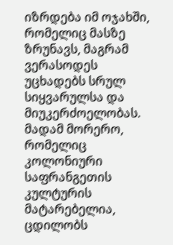იზრდება იმ ოჯახში, რომელიც მასზე ზრუნავს, მაგრამ ვერასოდეს უცხადებს სრულ სიყვარულსა და მიუკერძოელობას. მადამ მორერო, რომელიც კოლონიური საფრანგეთის კულტურის მატარებელია, ცდილობს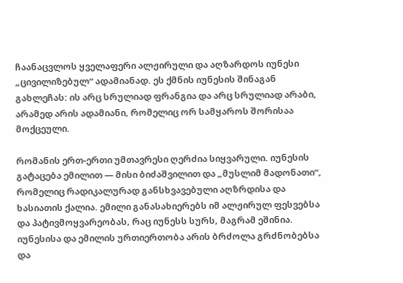ჩაანაცვლოს ყველაფერი ალჟირული და აღზარდოს იუნესი „ცივილიზებულ“ ადამიანად. ეს ქმნის იუნესის შინაგან გახლეჩას: ის არც სრულიად ფრანგია და არც სრულიად არაბი, არამედ არის ადამიანი, რომელიც ორ სამყაროს შორისაა მოქცეული.

რომანის ერთ-ერთი უმთავრესი ღერძია სიყვარული. იუნესის გატაცება ემილით — მისი ბიძაშვილით და „მუსლიმ მადონათი“, რომელიც რადიკალურად განსხვავებული აღზრდისა და ხასიათის ქალია. ემილი განასახიერებს იმ ალჟირულ ფესვებსა და პატივმოყვარეობას, რაც იუნესს სურს, მაგრამ ეშინია. იუნესისა და ემილის ურთიერთობა არის ბრძოლა გრძნობებსა და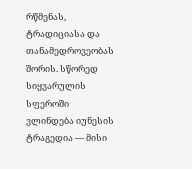რწმენას, ტრადიციასა და თანამედროვეობას შორის. სწორედ სიყვარულის სფეროში ვლინდება იუნესის ტრაგედია — მისი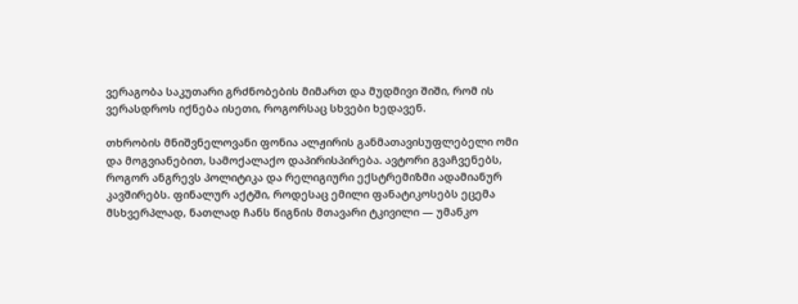ვერაგობა საკუთარი გრძნობების მიმართ და მუდმივი შიში, რომ ის ვერასდროს იქნება ისეთი, როგორსაც სხვები ხედავენ.

თხრობის მნიშვნელოვანი ფონია ალჟირის განმათავისუფლებელი ომი და მოგვიანებით, სამოქალაქო დაპირისპირება. ავტორი გვაჩვენებს, როგორ ანგრევს პოლიტიკა და რელიგიური ექსტრემიზმი ადამიანურ კავშირებს. ფინალურ აქტში, როდესაც ემილი ფანატიკოსებს ეცემა მსხვერპლად, ნათლად ჩანს წიგნის მთავარი ტკივილი — უმანკო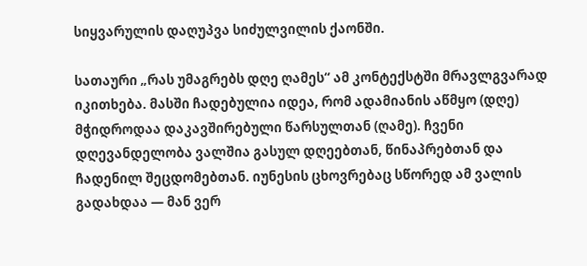სიყვარულის დაღუპვა სიძულვილის ქაონში.

სათაური „რას უმაგრებს დღე ღამეს“ ამ კონტექსტში მრავლგვარად იკითხება. მასში ჩადებულია იდეა, რომ ადამიანის აწმყო (დღე) მჭიდროდაა დაკავშირებული წარსულთან (ღამე). ჩვენი დღევანდელობა ვალშია გასულ დღეებთან, წინაპრებთან და ჩადენილ შეცდომებთან. იუნესის ცხოვრებაც სწორედ ამ ვალის გადახდაა — მან ვერ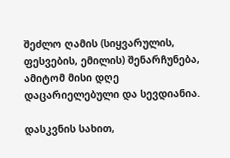შეძლო ღამის (სიყვარულის, ფესვების, ემილის) შენარჩუნება, ამიტომ მისი დღე დაცარიელებული და სევდიანია.

დასკვნის სახით,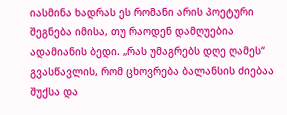იასმინა ხადრას ეს რომანი არის პოეტური შეგნება იმისა, თუ რაოდენ დამღუებია ადამიანის ბედი. „რას უმაგრებს დღე ღამეს“ გვასწავლის, რომ ცხოვრება ბალანსის ძიებაა შუქსა და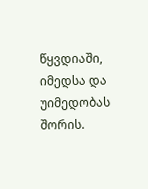წყვდიაში, იმედსა და უიმედობას შორის.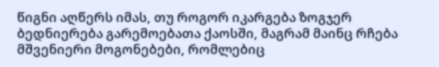წიგნი აღწერს იმას, თუ როგორ იკარგება ზოგჯერ ბედნიერება გარემოებათა ქაოსში, მაგრამ მაინც რჩება მშვენიერი მოგონებები, რომლებიც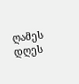ღამეს დღეს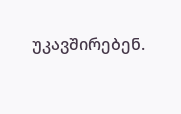უკავშირებენ.